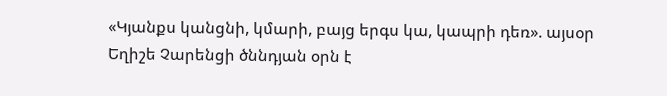«Կյանքս կանցնի, կմարի, բայց երգս կա, կապրի դեռ». այսօր Եղիշե Չարենցի ծննդյան օրն է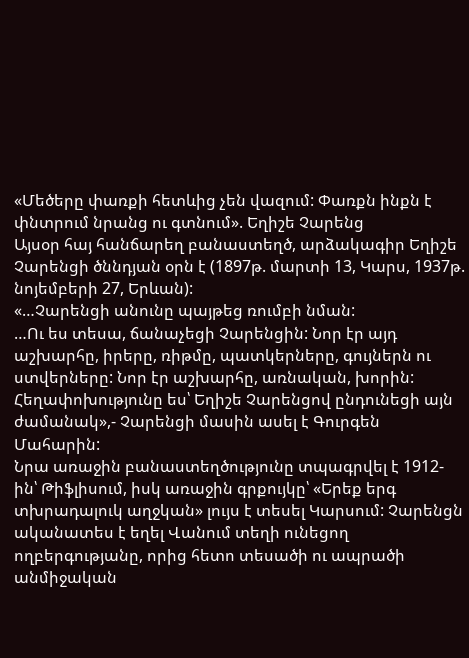«Մեծերը փառքի հետևից չեն վազում: Փառքն ինքն է փնտրում նրանց ու գտնում». Եղիշե Չարենց
Այսօր հայ հանճարեղ բանաստեղծ, արձակագիր Եղիշե Չարենցի ծննդյան օրն է (1897թ. մարտի 13, Կարս, 1937թ. նոյեմբերի 27, Երևան):
«…Չարենցի անունը պայթեց ռումբի նման:
…Ու ես տեսա, ճանաչեցի Չարենցին: Նոր էր այդ աշխարհը, իրերը, ռիթմը, պատկերները, գույներն ու ստվերները: Նոր էր աշխարհը, առնական, խորին: Հեղափոխությունը ես՝ Եղիշե Չարենցով ընդունեցի այն ժամանակ»,- Չարենցի մասին ասել է Գուրգեն Մահարին:
Նրա առաջին բանաստեղծությունը տպագրվել է 1912-ին՝ Թիֆլիսում, իսկ առաջին գրքույկը՝ «Երեք երգ տխրադալուկ աղջկան» լույս է տեսել Կարսում: Չարենցն ականատես է եղել Վանում տեղի ունեցող ողբերգությանը, որից հետո տեսածի ու ապրածի անմիջական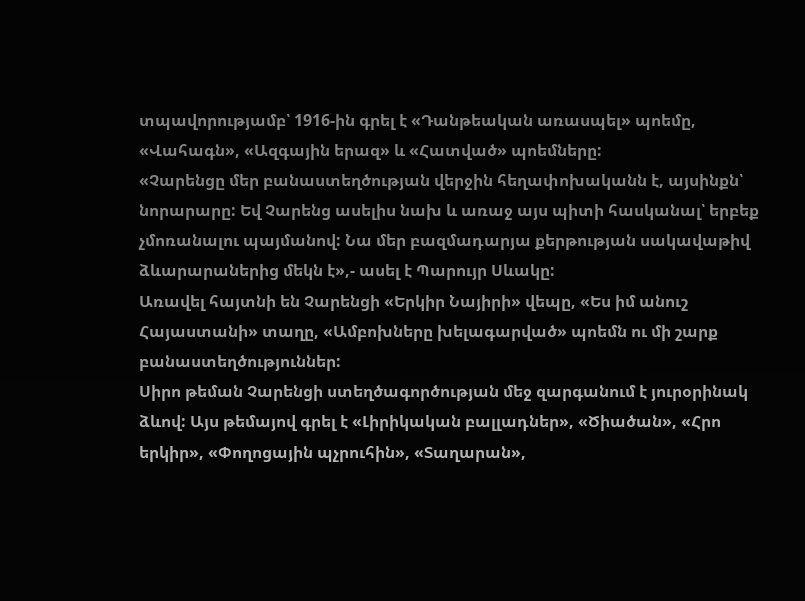տպավորությամբ՝ 1916-ին գրել է «Դանթեական առասպել» պոեմը, «Վահագն», «Ազգային երազ» և «Հատված» պոեմները:
«Չարենցը մեր բանաստեղծության վերջին հեղափոխականն է, այսինքն՝ նորարարը: Եվ Չարենց ասելիս նախ և առաջ այս պիտի հասկանալ՝ երբեք չմոռանալու պայմանով: Նա մեր բազմադարյա քերթության սակավաթիվ ձևարարաներից մեկն է»,- ասել է Պարույր Սևակը:
Առավել հայտնի են Չարենցի «Երկիր Նայիրի» վեպը, «Ես իմ անուշ Հայաստանի» տաղը, «Ամբոխները խելագարված» պոեմն ու մի շարք բանաստեղծություններ:
Սիրո թեման Չարենցի ստեղծագործության մեջ զարգանում է յուրօրինակ ձևով: Այս թեմայով գրել է «Լիրիկական բալլադներ», «Ծիածան», «Հրո երկիր», «Փողոցային պչրուհին», «Տաղարան»,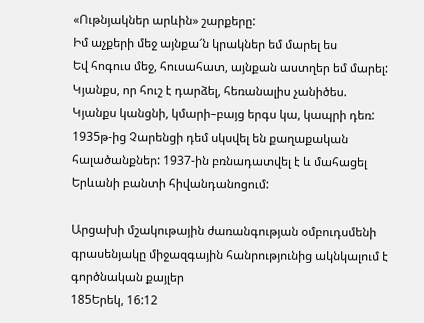«Ութնյակներ արևին» շարքերը:
Իմ աչքերի մեջ այնքա՜ն կրակներ եմ մարել ես
Եվ հոգուս մեջ, հուսահատ, այնքան աստղեր եմ մարել:
Կյանքս, որ հուշ է դարձել, հեռանալիս չանիծես.
Կյանքս կանցնի, կմարի–բայց երգս կա, կապրի դեռ:
1935թ-ից Չարենցի դեմ սկսվել են քաղաքական հալածանքներ: 1937-ին բռնադատվել է և մահացել Երևանի բանտի հիվանդանոցում:

Արցախի մշակութային ժառանգության օմբուդսմենի գրասենյակը միջազգային հանրությունից ակնկալում է գործնական քայլեր
185Երեկ, 16:12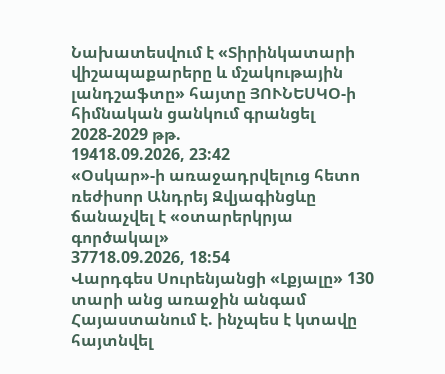Նախատեսվում է «Տիրինկատարի վիշապաքարերը և մշակութային լանդշաֆտը» հայտը ՅՈՒՆԵՍԿՕ-ի հիմնական ցանկում գրանցել 2028-2029 թթ.
19418.09.2026, 23:42
«Օսկար»-ի առաջադրվելուց հետո ռեժիսոր Անդրեյ Զվյագինցևը ճանաչվել է «օտարերկրյա գործակալ»
37718.09.2026, 18:54
Վարդգես Սուրենյանցի «Լքյալը» 130 տարի անց առաջին անգամ Հայաստանում է. ինչպես է կտավը հայտնվել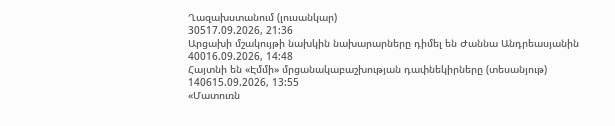Ղազախստանում (լուսանկար)
30517.09.2026, 21:36
Արցախի մշակույթի նախկին նախարարները դիմել են Ժաննա Անդրեասյանին
40016.09.2026, 14:48
Հայտնի են «Էմմի» մրցանակաբաշխության դափնեկիրները (տեսանյութ)
140615.09.2026, 13:55
«Մատուռն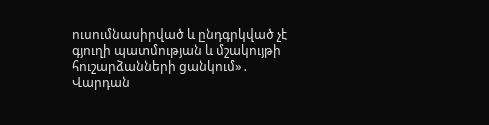ուսումնասիրված և ընդգրկված չէ գյուղի պատմության և մշակույթի հուշարձանների ցանկում»․ Վարդան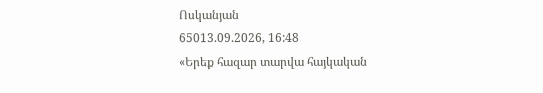Ոսկանյան
65013.09.2026, 16:48
«Երեք հազար տարվա հայկական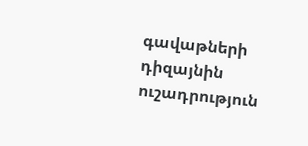գավաթների դիզայնին ուշադրություն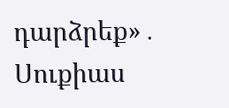դարձրեք»․ Սուքիաս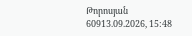Թորոսյան
60913.09.2026, 15:48